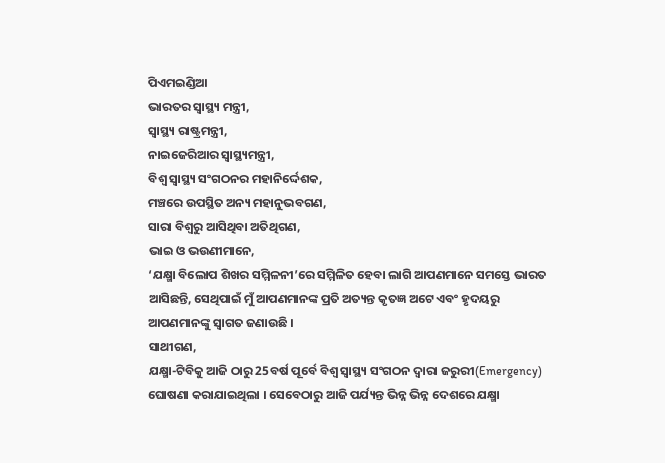ପିଏମଇଣ୍ଡିଆ
ଭାରତର ସ୍ୱାସ୍ଥ୍ୟ ମନ୍ତ୍ରୀ,
ସ୍ୱାସ୍ଥ୍ୟ ରାଷ୍ଟ୍ରମନ୍ତ୍ରୀ,
ନାଇଜେରିଆର ସ୍ୱାସ୍ଥ୍ୟମନ୍ତ୍ରୀ,
ବିଶ୍ୱ ସ୍ୱାସ୍ଥ୍ୟ ସଂଗଠନର ମହାନିର୍ଦ୍ଦେଶକ,
ମଞ୍ଚରେ ଉପସ୍ଥିତ ଅନ୍ୟ ମହାନୁଭବଗଣ,
ସାରା ବିଶ୍ୱରୁ ଆସିଥିବା ଅତିଥିଗଣ,
ଭାଇ ଓ ଭଉଣୀମାନେ,
‘ଯକ୍ଷ୍ମା ବିଲୋପ ଶିଖର ସମ୍ମିଳନୀ’ରେ ସମ୍ମିଳିତ ହେବା ଲାଗି ଆପଣମାନେ ସମସ୍ତେ ଭାରତ ଆସିଛନ୍ତି, ସେଥିପାଇଁ ମୁଁ ଆପଣମାନଙ୍କ ପ୍ରତି ଅତ୍ୟନ୍ତ କୃତଜ୍ଞ ଅଟେ ଏବଂ ହୃଦୟରୁ ଆପଣମାନଙ୍କୁ ସ୍ୱାଗତ ଜଣାଉଛି ।
ସାଥୀଗଣ,
ଯକ୍ଷ୍ମା-ଟିବିକୁ ଆଜି ଠାରୁ 25ବର୍ଷ ପୂର୍ବେ ବିଶ୍ୱ ସ୍ୱାସ୍ଥ୍ୟ ସଂଗଠନ ଦ୍ୱାରା ଜରୁରୀ(Emergency) ଘୋଷଣା କରାଯାଇଥିଲା । ସେବେଠାରୁ ଆଜି ପର୍ଯ୍ୟନ୍ତ ଭିନ୍ନ ଭିନ୍ନ ଦେଶରେ ଯକ୍ଷ୍ମା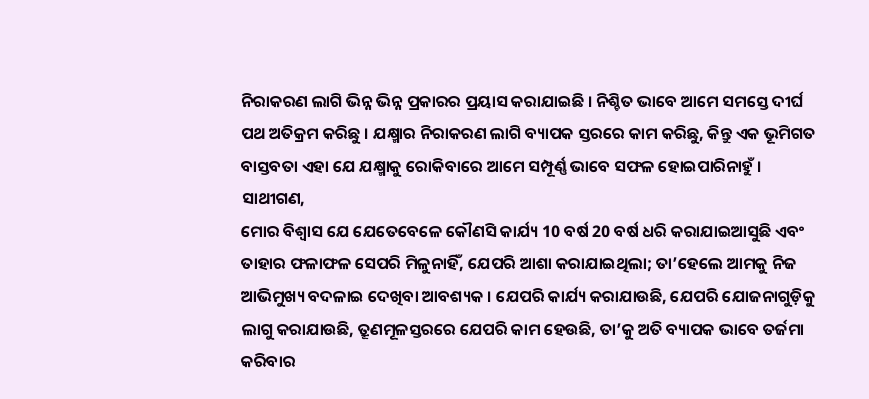ନିରାକରଣ ଲାଗି ଭିନ୍ନ ଭିନ୍ନ ପ୍ରକାରର ପ୍ରୟାସ କରାଯାଇଛି । ନିଶ୍ଚିତ ଭାବେ ଆମେ ସମସ୍ତେ ଦୀର୍ଘ ପଥ ଅତିକ୍ରମ କରିଛୁ । ଯକ୍ଷ୍ମାର ନିରାକରଣ ଲାଗି ବ୍ୟାପକ ସ୍ତରରେ କାମ କରିଛୁ, କିନ୍ତୁ ଏକ ଭୂମିଗତ ବାସ୍ତବତା ଏହା ଯେ ଯକ୍ଷ୍ମାକୁ ରୋକିବାରେ ଆମେ ସମ୍ପୂର୍ଣ୍ଣ ଭାବେ ସଫଳ ହୋଇପାରିନାହୁଁ ।
ସାଥୀଗଣ,
ମୋର ବିଶ୍ୱାସ ଯେ ଯେତେବେଳେ କୌଣସି କାର୍ଯ୍ୟ 10 ବର୍ଷ 20 ବର୍ଷ ଧରି କରାଯାଇଆସୁଛି ଏବଂ ତାହାର ଫଳାଫଳ ସେପରି ମିଳୁନାହିଁ, ଯେପରି ଆଶା କରାଯାଇଥିଲା; ତା’ହେଲେ ଆମକୁ ନିଜ ଆଭିମୁଖ୍ୟ ବଦଳାଇ ଦେଖିବା ଆବଶ୍ୟକ । ଯେପରି କାର୍ଯ୍ୟ କରାଯାଉଛି, ଯେପରି ଯୋଜନାଗୁଡ଼ିକୁ ଲାଗୁ କରାଯାଉଛି, ତ୍ରୂଣମୂଳସ୍ତରରେ ଯେପରି କାମ ହେଉଛି, ତା’କୁ ଅତି ବ୍ୟାପକ ଭାବେ ତର୍ଜମା କରିବାର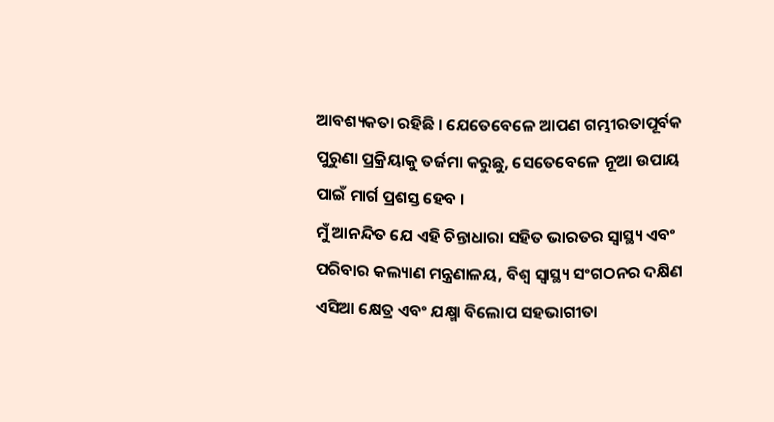ଆବଶ୍ୟକତା ରହିଛି । ଯେତେବେଳେ ଆପଣ ଗମ୍ଭୀରତାପୂର୍ବକ ପୁରୁଣା ପ୍ରକ୍ରିୟାକୁ ତର୍ଜମା କରୁଛୁ, ସେତେବେଳେ ନୂଆ ଉପାୟ ପାଇଁ ମାର୍ଗ ପ୍ରଶସ୍ତ ହେବ ।
ମୁଁ ଆନନ୍ଦିତ ଯେ ଏହି ଚିନ୍ତାଧାରା ସହିତ ଭାରତର ସ୍ୱାସ୍ଥ୍ୟ ଏବଂ ପରିବାର କଲ୍ୟାଣ ମନ୍ତ୍ରଣାଳୟ, ବିଶ୍ୱ ସ୍ୱାସ୍ଥ୍ୟ ସଂଗଠନର ଦକ୍ଷିଣ ଏସିଆ କ୍ଷେତ୍ର ଏବଂ ଯକ୍ଷ୍ମା ବିଲୋପ ସହଭାଗୀତା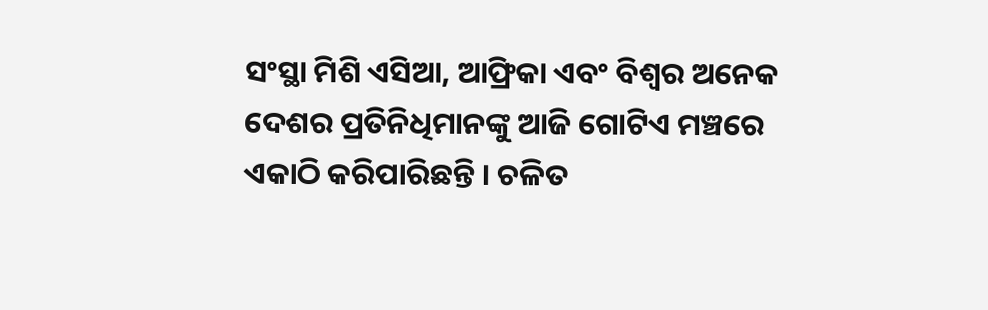ସଂସ୍ଥା ମିଶି ଏସିଆ, ଆଫ୍ରିକା ଏବଂ ବିଶ୍ୱର ଅନେକ ଦେଶର ପ୍ରତିନିଧିମାନଙ୍କୁ ଆଜି ଗୋଟିଏ ମଞ୍ଚରେ ଏକାଠି କରିପାରିଛନ୍ତି । ଚଳିତ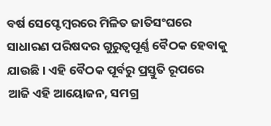ବର୍ଷ ସେପ୍ଟେମ୍ବରରେ ମିଳିତ ଜାତିସଂଘରେ ସାଧାରଣ ପରିଷଦର ଗୁରୁତ୍ୱପୂର୍ଣ୍ଣ ବୈଠକ ହେବାକୁ ଯାଉଛି । ଏହି ବୈଠକ ପୂର୍ବରୁ ପ୍ରସ୍ତୁତି ରୂପରେ ଆଜି ଏହି ଆୟୋଜନ, ସମଗ୍ର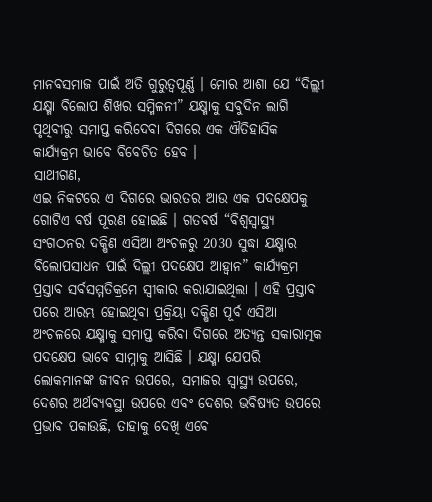ମାନବସମାଜ ପାଇଁ ଅତି ଗୁରୁତ୍ୱପୂର୍ଣ୍ଣ । ମୋର ଆଶା ଯେ “ଦିଲ୍ଲୀ ଯକ୍ଷ୍ମା ବିଲୋପ ଶିଖର ସମ୍ମିଳନୀ” ଯକ୍ଷ୍ମାକୁ ସବୁଦିନ ଲାଗି ପୃଥିବୀରୁ ସମାପ୍ତ କରିଦେବା ଦିଗରେ ଏକ ଐତିହାସିକ କାର୍ଯ୍ୟକ୍ରମ ଭାବେ ବିବେଚିତ ହେବ ।
ସାଥୀଗଣ,
ଏଇ ନିକଟରେ ଏ ଦିଗରେ ଭାରତର ଆଉ ଏକ ପଦକ୍ଷେପକୁ ଗୋଟିଏ ବର୍ଷ ପୂରଣ ହୋଇଛି । ଗତବର୍ଷ “ବିଶ୍ୱସ୍ୱାସ୍ଥ୍ୟ ସଂଗଠନର ଦକ୍ଷିଣ ଏସିଆ ଅଂଚଳରୁ 2030 ସୁଦ୍ଧା ଯକ୍ଷ୍ମାର ବିଲୋପସାଧନ ପାଇଁ ଦିଲ୍ଲୀ ପଦକ୍ଷେପ ଆହ୍ୱାନ” କାର୍ଯ୍ୟକ୍ରମ ପ୍ରସ୍ତାବ ସର୍ବସମ୍ମତିକ୍ରମେ ସ୍ୱୀକାର କରାଯାଇଥିଲା । ଏହି ପ୍ରସ୍ତାବ ପରେ ଆରମ୍ଭ ହୋଇଥିବା ପ୍ରକ୍ରିୟା ଦକ୍ଷିଣ ପୂର୍ବ ଏସିଆ ଅଂଚଳରେ ଯକ୍ଷ୍ମାକୁ ସମାପ୍ତ କରିବା ଦିଗରେ ଅତ୍ୟନ୍ତ ସକାରାତ୍ମକ ପଦକ୍ଷେପ ଭାବେ ସାମ୍ନାକୁ ଆସିଛି । ଯକ୍ଷ୍ମା ଯେପରି ଲୋକମାନଙ୍କ ଜୀବନ ଉପରେ, ସମାଜର ସ୍ୱାସ୍ଥ୍ୟ ଉପରେ, ଦେଶର ଅର୍ଥବ୍ୟବସ୍ଥା ଉପରେ ଏବଂ ଦେଶର ଭବିଷ୍ୟତ ଉପରେ ପ୍ରଭାବ ପକାଉଛି, ତାହାକୁ ଦେଖି ଏବେ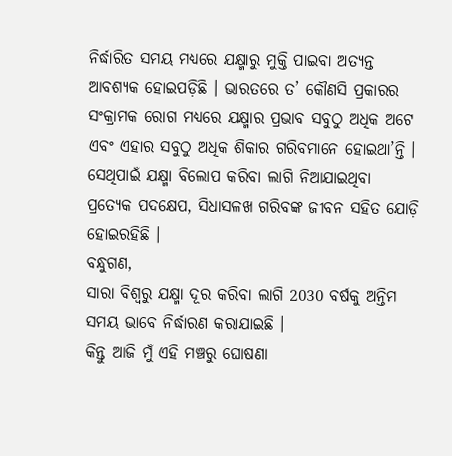ନିର୍ଦ୍ଧାରିତ ସମୟ ମଧ୍ୟରେ ଯକ୍ଷ୍ମାରୁ ମୁକ୍ତି ପାଇବା ଅତ୍ୟନ୍ତ ଆବଶ୍ୟକ ହୋଇପଡ଼ିଛି । ଭାରତରେ ତ’ କୌଣସି ପ୍ରକାରର ସଂକ୍ରାମକ ରୋଗ ମଧ୍ୟରେ ଯକ୍ଷ୍ମାର ପ୍ରଭାବ ସବୁଠୁ ଅଧିକ ଅଟେ ଏବଂ ଏହାର ସବୁଠୁ ଅଧିକ ଶିକାର ଗରିବମାନେ ହୋଇଥା’ନ୍ତି । ସେଥିପାଇଁ ଯକ୍ଷ୍ମା ବିଲୋପ କରିବା ଲାଗି ନିଆଯାଇଥିବା ପ୍ରତ୍ୟେକ ପଦକ୍ଷେପ, ସିଧାସଳଖ ଗରିବଙ୍କ ଜୀବନ ସହିତ ଯୋଡ଼ି ହୋଇରହିଛି ।
ବନ୍ଧୁଗଣ,
ସାରା ବିଶ୍ୱରୁ ଯକ୍ଷ୍ମା ଦୂର କରିବା ଲାଗି 2030 ବର୍ଷକୁ ଅନ୍ତିମ ସମୟ ଭାବେ ନିର୍ଦ୍ଧାରଣ କରାଯାଇଛି ।
କିନ୍ତୁ ଆଜି ମୁଁ ଏହି ମଞ୍ଚରୁ ଘୋଷଣା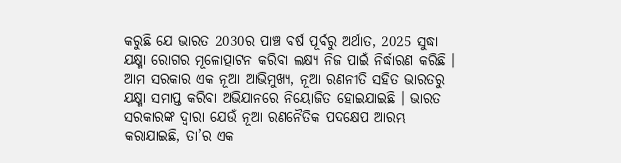କରୁଛି ଯେ ଭାରତ 2030ର ପାଞ୍ଚ ବର୍ଷ ପୂର୍ବରୁ ଅର୍ଥାତ, 2025 ସୁଦ୍ଧା ଯକ୍ଷ୍ମା ରୋଗର ମୂଳୋତ୍ପାଟନ କରିବା ଲକ୍ଷ୍ୟ ନିଜ ପାଇଁ ନିର୍ଦ୍ଧାରଣ କରିଛି । ଆମ ସରକାର ଏକ ନୂଆ ଆଭିମୁଖ୍ୟ, ନୂଆ ରଣନୀତି ସହିତ ଭାରତରୁ ଯକ୍ଷ୍ମା ସମାପ୍ତ କରିବା ଅଭିଯାନରେ ନିୟୋଜିତ ହୋଇଯାଇଛି । ଭାରତ ସରକାରଙ୍କ ଦ୍ୱାରା ଯେଉଁ ନୂଆ ରଣନୈତିକ ପଦକ୍ଷେପ ଆରମ୍ଭ କରାଯାଇଛି, ତା’ର ଏକ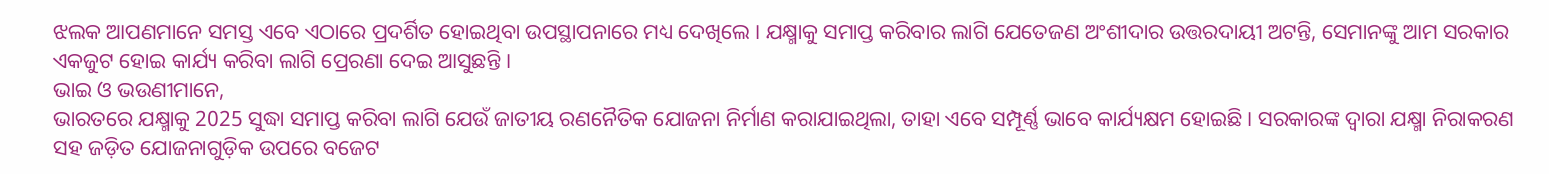ଝଲକ ଆପଣମାନେ ସମସ୍ତ ଏବେ ଏଠାରେ ପ୍ରଦର୍ଶିତ ହୋଇଥିବା ଉପସ୍ଥାପନାରେ ମଧ୍ୟ ଦେଖିଲେ । ଯକ୍ଷ୍ମାକୁ ସମାପ୍ତ କରିବାର ଲାଗି ଯେତେଜଣ ଅଂଶୀଦାର ଉତ୍ତରଦାୟୀ ଅଟନ୍ତି, ସେମାନଙ୍କୁ ଆମ ସରକାର ଏକଜୁଟ ହୋଇ କାର୍ଯ୍ୟ କରିବା ଲାଗି ପ୍ରେରଣା ଦେଇ ଆସୁଛନ୍ତି ।
ଭାଇ ଓ ଭଉଣୀମାନେ,
ଭାରତରେ ଯକ୍ଷ୍ମାକୁ 2025 ସୁଦ୍ଧା ସମାପ୍ତ କରିବା ଲାଗି ଯେଉଁ ଜାତୀୟ ରଣନୈତିକ ଯୋଜନା ନିର୍ମାଣ କରାଯାଇଥିଲା, ତାହା ଏବେ ସମ୍ପୂର୍ଣ୍ଣ ଭାବେ କାର୍ଯ୍ୟକ୍ଷମ ହୋଇଛି । ସରକାରଙ୍କ ଦ୍ୱାରା ଯକ୍ଷ୍ମା ନିରାକରଣ ସହ ଜଡ଼ିତ ଯୋଜନାଗୁଡ଼ିକ ଉପରେ ବଜେଟ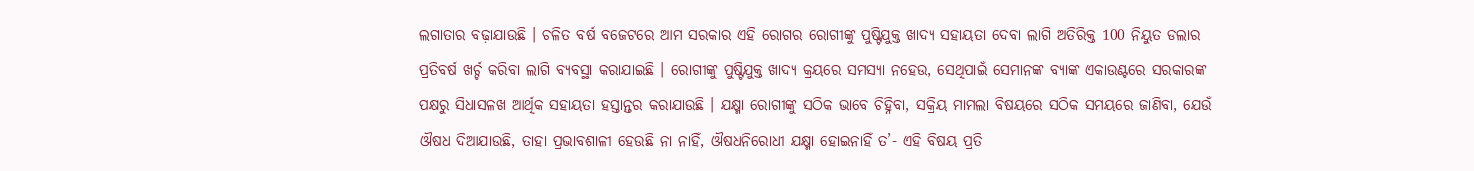ଲଗାତାର ବଢ଼ାଯାଉଛି । ଚଳିତ ବର୍ଷ ବଜେଟରେ ଆମ ସରକାର ଏହି ରୋଗର ରୋଗୀଙ୍କୁ ପୁଷ୍ଟିଯୁକ୍ତ ଖାଦ୍ୟ ସହାୟତା ଦେବା ଲାଗି ଅତିରିକ୍ତ 100 ନିୟୁତ ଡଲାର ପ୍ରତିବର୍ଷ ଖର୍ଚ୍ଚ କରିବା ଲାଗି ବ୍ୟବସ୍ଥା କରାଯାଇଛି । ରୋଗୀଙ୍କୁ ପୁଷ୍ଟିଯୁକ୍ତ ଖାଦ୍ୟ କ୍ରୟରେ ସମସ୍ୟା ନହେଉ, ସେଥିପାଇଁ ସେମାନଙ୍କ ବ୍ୟାଙ୍କ ଏକାଉଣ୍ଟରେ ସରକାରଙ୍କ ପକ୍ଷରୁ ସିଧାସଳଖ ଆର୍ଥିକ ସହାୟତା ହସ୍ତାନ୍ତର କରାଯାଉଛି । ଯକ୍ଷ୍ମା ରୋଗୀଙ୍କୁ ସଠିକ ଭାବେ ଚିହ୍ନିବା, ସକ୍ରିୟ ମାମଲା ବିଷୟରେ ସଠିକ ସମୟରେ ଜାଣିବା, ଯେଉଁ ଔଷଧ ଦିଆଯାଉଛି, ତାହା ପ୍ରଭାବଶାଳୀ ହେଉଛି ନା ନାହିଁ, ଔଷଧନିରୋଧୀ ଯକ୍ଷ୍ମା ହୋଇନାହିଁ ତ’- ଏହି ବିଷୟ ପ୍ରତି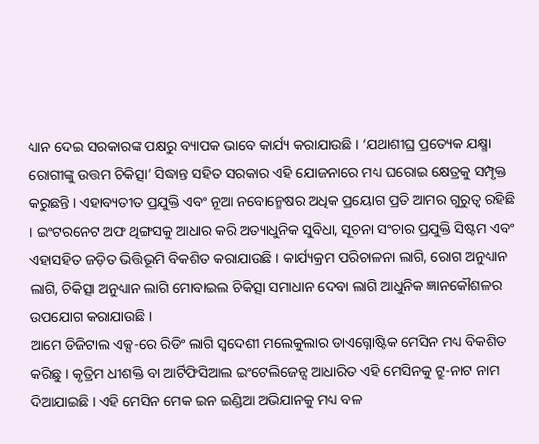ଧ୍ୟାନ ଦେଇ ସରକାରଙ୍କ ପକ୍ଷରୁ ବ୍ୟାପକ ଭାବେ କାର୍ଯ୍ୟ କରାଯାଉଛି । ‘ଯଥାଶୀଘ୍ର ପ୍ରତ୍ୟେକ ଯକ୍ଷ୍ମା ରୋଗୀଙ୍କୁ ଉତ୍ତମ ଚିକିତ୍ସା’ ସିଦ୍ଧାନ୍ତ ସହିତ ସରକାର ଏହି ଯୋଜନାରେ ମଧ୍ୟ ଘରୋଇ କ୍ଷେତ୍ରକୁ ସମ୍ପୃକ୍ତ କରୁଛନ୍ତି । ଏହାବ୍ୟତୀତ ପ୍ରଯୁକ୍ତି ଏବଂ ନୂଆ ନବୋନ୍ମେଷର ଅଧିକ ପ୍ରୟୋଗ ପ୍ରତି ଆମର ଗୁରୁତ୍ୱ ରହିଛି । ଇଂଟରନେଟ ଅଫ ଥିଙ୍ଗସକୁ ଆଧାର କରି ଅତ୍ୟାଧୁନିକ ସୁବିଧା, ସୂଚନା ସଂଚାର ପ୍ରଯୁକ୍ତି ସିଷ୍ଟମ ଏବଂ ଏହାସହିତ ଜଡ଼ିତ ଭିତ୍ତିଭୂମି ବିକଶିତ କରାଯାଉଛି । କାର୍ଯ୍ୟକ୍ରମ ପରିଚାଳନା ଲାଗି, ରୋଗ ଅନୁଧ୍ୟାନ ଲାଗି, ଚିକିତ୍ସା ଅନୁଧ୍ୟାନ ଲାଗି ମୋବାଇଲ ଚିକିତ୍ସା ସମାଧାନ ଦେବା ଲାଗି ଆଧୁନିକ ଜ୍ଞାନକୌଶଳର ଉପଯୋଗ କରାଯାଉଛି ।
ଆମେ ଡିଜିଟାଲ ଏକ୍ସ-ରେ ରିଡିଂ ଲାଗି ସ୍ୱଦେଶୀ ମଲେକୁଲାର ଡାଏଗ୍ନୋଷ୍ଟିକ ମେସିନ ମଧ୍ୟ ବିକଶିତ କରିଛୁ । କୃତ୍ରିମ ଧୀଶକ୍ତି ବା ଆର୍ଟିଫିସିଆଲ ଇଂଟେଲିଜେନ୍ସ ଆଧାରିତ ଏହି ମେସିନକୁ ଟ୍ରୁ-ନାଟ ନାମ ଦିଆଯାଇଛି । ଏହି ମେସିନ ମେକ ଇନ ଇଣ୍ଡିଆ ଅଭିଯାନକୁ ମଧ୍ୟ ବଳ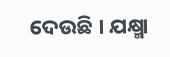ଦେଉଛି । ଯକ୍ଷ୍ମା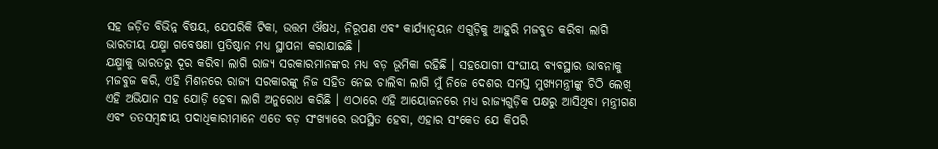ସହ ଜଡ଼ିତ ବିଭିନ୍ନ ବିଷୟ, ଯେପରିକି ଟିକା, ଉତ୍ତମ ଔଷଧ, ନିରୂପଣ ଏବଂ କାର୍ଯ୍ୟାନ୍ୱୟନ ଏଗୁଡ଼ିକୁ ଆହୁରି ମଜବୁତ କରିବା ଲାଗି ଭାରତୀୟ ଯକ୍ଷ୍ମା ଗବେଷଣା ପ୍ରତିଷ୍ଠାନ ମଧ୍ୟ ସ୍ଥାପନା କରାଯାଇଛି ।
ଯକ୍ଷ୍ମାକୁ ଭାରତରୁ ଦୂର କରିବା ଲାଗି ରାଜ୍ୟ ସରକାରମାନଙ୍କର ମଧ୍ୟ ବଡ଼ ଭୂମିକା ରହିଛି । ସହଯୋଗୀ ସଂଘୀୟ ବ୍ୟବସ୍ଥାର ଭାବନାକୁ ମଜବୁଜ କରି, ଏହି ମିଶନରେ ରାଜ୍ୟ ସରକାରଙ୍କୁ ନିଜ ସହିତ ନେଇ ଚାଲିବା ଲାଗି ମୁଁ ନିଜେ ଦେଶର ସମସ୍ତ ମୁଖ୍ୟମନ୍ତ୍ରୀଙ୍କୁ ଚିଠି ଲେଖି ଏହି ଅଭିଯାନ ସହ ଯୋଡ଼ି ହେବା ଲାଗି ଅନୁରୋଧ କରିଛି । ଏଠାରେ ଏହି ଆୟୋଜନରେ ମଧ୍ୟ ରାଜ୍ୟଗୁଡ଼ିକ ପକ୍ଷରୁ ଆସିଥିବା ମନ୍ତ୍ରୀଗଣ ଏବଂ ତତସମ୍ବନ୍ଧୀୟ ପଦାଧିକାରୀମାନେ ଏତେ ବଡ଼ ସଂଖ୍ୟାରେ ଉପସ୍ଥିତ ହେବା, ଏହାର ସଂକେତ ଯେ କିପରି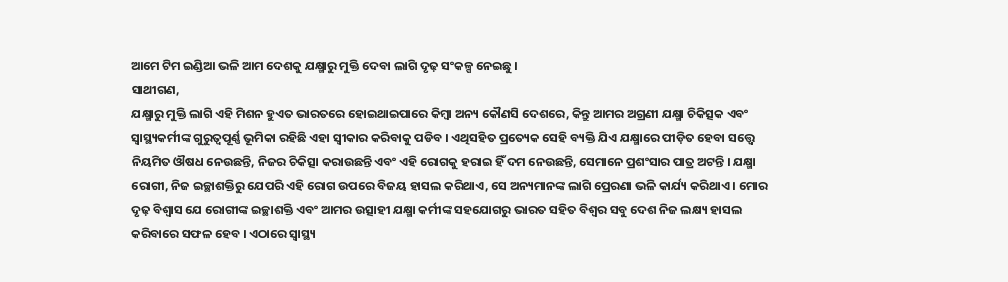ଆମେ ଟିମ ଇଣ୍ଡିଆ ଭଳି ଆମ ଦେଶକୁ ଯକ୍ଷ୍ମାରୁ ମୁକ୍ତି ଦେବା ଲାଗି ଦୃଢ଼ ସଂକଳ୍ପ ନେଇଛୁ ।
ସାଥୀଗଣ,
ଯକ୍ଷ୍ମାରୁ ମୁକ୍ତି ଲାଗି ଏହି ମିଶନ ହୁଏତ ଭାରତରେ ହୋଇଥାଇପାରେ କିମ୍ବା ଅନ୍ୟ କୌଣସି ଦେଶରେ, କିନ୍ତୁ ଆମର ଅଗ୍ରଣୀ ଯକ୍ଷ୍ମା ଚିକିତ୍ସକ ଏବଂ ସ୍ୱାସ୍ଥ୍ୟକର୍ମୀଙ୍କ ଗୁରୁତ୍ୱପୂର୍ଣ୍ଣ ଭୂମିକା ରହିଛି ଏହା ସ୍ଵୀକାର କରିବାକୁ ପଡିବ । ଏଥିସହିତ ପ୍ରତ୍ୟେକ ସେହି ବ୍ୟକ୍ତି ଯିଏ ଯକ୍ଷ୍ମାରେ ପୀଡ଼ିତ ହେବା ସତ୍ତ୍ୱେ ନିୟମିତ ଔଷଧ ନେଉଛନ୍ତି, ନିଜର ଚିକିତ୍ସା କରାଉଛନ୍ତି ଏବଂ ଏହି ରୋଗକୁ ହରାଇ ହିଁ ଦମ ନେଉଛନ୍ତି, ସେମାନେ ପ୍ରଶଂସାର ପାତ୍ର ଅଟନ୍ତି । ଯକ୍ଷ୍ମା ରୋଗୀ, ନିଜ ଇଚ୍ଛାଶକ୍ତିରୁ ଯେପରି ଏହି ରୋଗ ଉପରେ ବିଜୟ ହାସଲ କରିଥାଏ, ସେ ଅନ୍ୟମାନଙ୍କ ଲାଗି ପ୍ରେରଣା ଭଳି କାର୍ଯ୍ୟ କରିଥାଏ । ମୋର ଦୃଢ଼ ବିଶ୍ୱାସ ଯେ ରୋଗୀଙ୍କ ଇଚ୍ଛାଶକ୍ତି ଏବଂ ଆମର ଉତ୍ସାହୀ ଯକ୍ଷ୍ମା କର୍ମୀଙ୍କ ସହଯୋଗରୁ ଭାରତ ସହିତ ବିଶ୍ୱର ସବୁ ଦେଶ ନିଜ ଲକ୍ଷ୍ୟ ହାସଲ କରିବାରେ ସଫଳ ହେବ । ଏଠାରେ ସ୍ୱାସ୍ଥ୍ୟ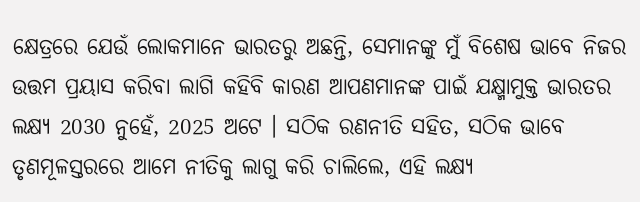କ୍ଷେତ୍ରରେ ଯେଉଁ ଲୋକମାନେ ଭାରତରୁ ଅଛନ୍ତି, ସେମାନଙ୍କୁ ମୁଁ ବିଶେଷ ଭାବେ ନିଜର ଉତ୍ତମ ପ୍ରୟାସ କରିବା ଲାଗି କହିବି କାରଣ ଆପଣମାନଙ୍କ ପାଇଁ ଯକ୍ଷ୍ମାମୁକ୍ତ ଭାରତର ଲକ୍ଷ୍ୟ 2030 ନୁହେଁ, 2025 ଅଟେ । ସଠିକ ରଣନୀତି ସହିତ, ସଠିକ ଭାବେ ତୃଣମୂଳସ୍ତରରେ ଆମେ ନୀତିକୁ ଲାଗୁ କରି ଚାଲିଲେ, ଏହି ଲକ୍ଷ୍ୟ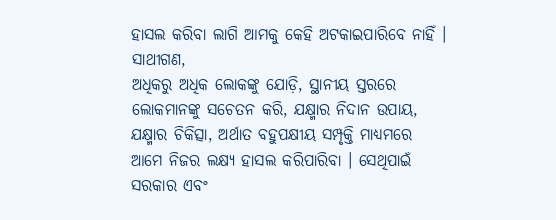ହାସଲ କରିବା ଲାଗି ଆମକୁ କେହି ଅଟକାଇପାରିବେ ନାହିଁ ।
ସାଥୀଗଣ,
ଅଧିକରୁ ଅଧିକ ଲୋକଙ୍କୁ ଯୋଡ଼ି, ସ୍ଥାନୀୟ ସ୍ତରରେ ଲୋକମାନଙ୍କୁ ସଚେତନ କରି, ଯକ୍ଷ୍ମାର ନିଦାନ ଉପାୟ, ଯକ୍ଷ୍ମାର ଚିକିତ୍ସା, ଅର୍ଥାତ ବହୁପକ୍ଷୀୟ ସମ୍ପୃକ୍ତି ମାଧ୍ୟମରେ ଆମେ ନିଜର ଲକ୍ଷ୍ୟ ହାସଲ କରିପାରିବା । ସେଥିପାଇଁ ସରକାର ଏବଂ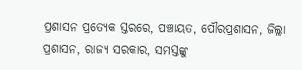ପ୍ରଶାସନ ପ୍ରତ୍ୟେକ ସ୍ତରରେ, ପଞ୍ଚାୟତ, ପୌରପ୍ରଶାସନ, ଜିଲ୍ଲା ପ୍ରଶାସନ, ରାଜ୍ୟ ସରକାର, ସମସ୍ତଙ୍କୁ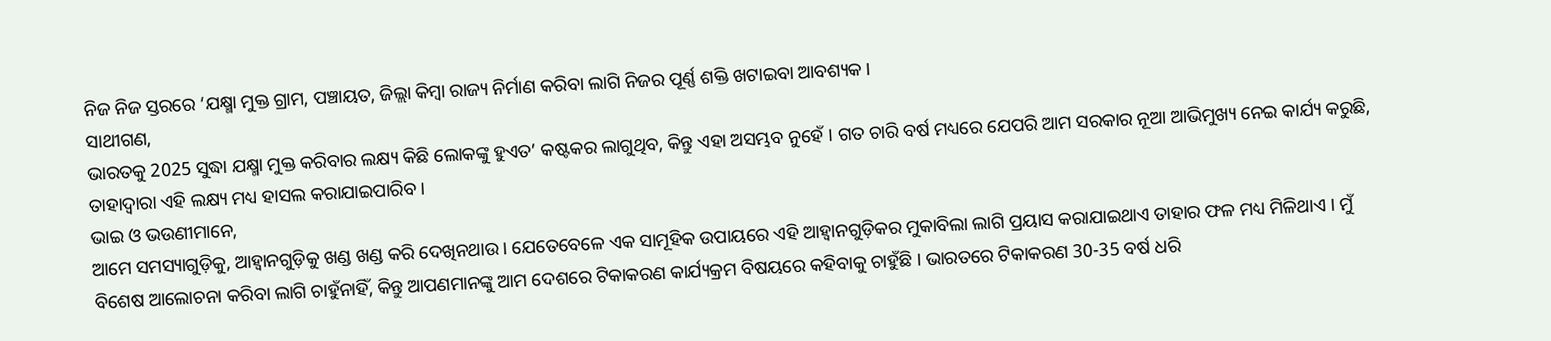ନିଜ ନିଜ ସ୍ତରରେ ‘ଯକ୍ଷ୍ମା ମୁକ୍ତ ଗ୍ରାମ, ପଞ୍ଚାୟତ, ଜିଲ୍ଲା କିମ୍ବା ରାଜ୍ୟ ନିର୍ମାଣ କରିବା ଲାଗି ନିଜର ପୂର୍ଣ୍ଣ ଶକ୍ତି ଖଟାଇବା ଆବଶ୍ୟକ ।
ସାଥୀଗଣ,
ଭାରତକୁ 2025 ସୁଦ୍ଧା ଯକ୍ଷ୍ମା ମୁକ୍ତ କରିବାର ଲକ୍ଷ୍ୟ କିଛି ଲୋକଙ୍କୁ ହୁଏତ’ କଷ୍ଟକର ଲାଗୁଥିବ, କିନ୍ତୁ ଏହା ଅସମ୍ଭବ ନୁହେଁ । ଗତ ଚାରି ବର୍ଷ ମଧ୍ୟରେ ଯେପରି ଆମ ସରକାର ନୂଆ ଆଭିମୁଖ୍ୟ ନେଇ କାର୍ଯ୍ୟ କରୁଛି, ତାହାଦ୍ୱାରା ଏହି ଲକ୍ଷ୍ୟ ମଧ୍ୟ ହାସଲ କରାଯାଇପାରିବ ।
ଭାଇ ଓ ଭଉଣୀମାନେ,
ଆମେ ସମସ୍ୟାଗୁଡ଼ିକୁ, ଆହ୍ୱାନଗୁଡ଼ିକୁ ଖଣ୍ଡ ଖଣ୍ଡ କରି ଦେଖିନଥାଉ । ଯେତେବେଳେ ଏକ ସାମୂହିକ ଉପାୟରେ ଏହି ଆହ୍ୱାନଗୁଡ଼ିକର ମୁକାବିଲା ଲାଗି ପ୍ରୟାସ କରାଯାଇଥାଏ ତାହାର ଫଳ ମଧ୍ୟ ମିଳିଥାଏ । ମୁଁ ବିଶେଷ ଆଲୋଚନା କରିବା ଲାଗି ଚାହୁଁନାହିଁ, କିନ୍ତୁ ଆପଣମାନଙ୍କୁ ଆମ ଦେଶରେ ଟିକାକରଣ କାର୍ଯ୍ୟକ୍ରମ ବିଷୟରେ କହିବାକୁ ଚାହୁଁଛି । ଭାରତରେ ଟିକାକରଣ 30-35 ବର୍ଷ ଧରି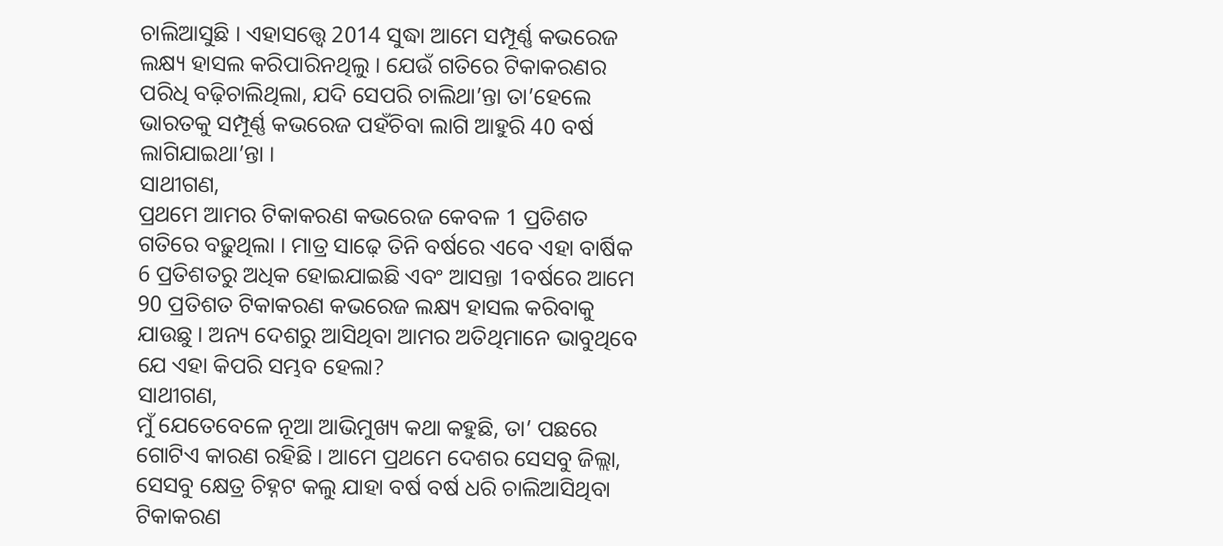ଚାଲିଆସୁଛି । ଏହାସତ୍ତ୍ୱେ 2014 ସୁଦ୍ଧା ଆମେ ସମ୍ପୂର୍ଣ୍ଣ କଭରେଜ ଲକ୍ଷ୍ୟ ହାସଲ କରିପାରିନଥିଲୁ । ଯେଉଁ ଗତିରେ ଟିକାକରଣର ପରିଧି ବଢ଼ିଚାଲିଥିଲା, ଯଦି ସେପରି ଚାଲିଥା’ନ୍ତା ତା’ହେଲେ ଭାରତକୁ ସମ୍ପୂର୍ଣ୍ଣ କଭରେଜ ପହଁଚିବା ଲାଗି ଆହୁରି 40 ବର୍ଷ ଲାଗିଯାଇଥା’ନ୍ତା ।
ସାଥୀଗଣ,
ପ୍ରଥମେ ଆମର ଟିକାକରଣ କଭରେଜ କେବଳ 1 ପ୍ରତିଶତ ଗତିରେ ବଢ଼ୁଥିଲା । ମାତ୍ର ସାଢ଼େ ତିନି ବର୍ଷରେ ଏବେ ଏହା ବାର୍ଷିକ 6 ପ୍ରତିଶତରୁ ଅଧିକ ହୋଇଯାଇଛି ଏବଂ ଆସନ୍ତା 1ବର୍ଷରେ ଆମେ 90 ପ୍ରତିଶତ ଟିକାକରଣ କଭରେଜ ଲକ୍ଷ୍ୟ ହାସଲ କରିବାକୁ ଯାଉଛୁ । ଅନ୍ୟ ଦେଶରୁ ଆସିଥିବା ଆମର ଅତିଥିମାନେ ଭାବୁଥିବେ ଯେ ଏହା କିପରି ସମ୍ଭବ ହେଲା?
ସାଥୀଗଣ,
ମୁଁ ଯେତେବେଳେ ନୂଆ ଆଭିମୁଖ୍ୟ କଥା କହୁଛି, ତା’ ପଛରେ ଗୋଟିଏ କାରଣ ରହିଛି । ଆମେ ପ୍ରଥମେ ଦେଶର ସେସବୁ ଜିଲ୍ଲା, ସେସବୁ କ୍ଷେତ୍ର ଚିହ୍ନଟ କଲୁ ଯାହା ବର୍ଷ ବର୍ଷ ଧରି ଚାଲିଆସିଥିବା ଟିକାକରଣ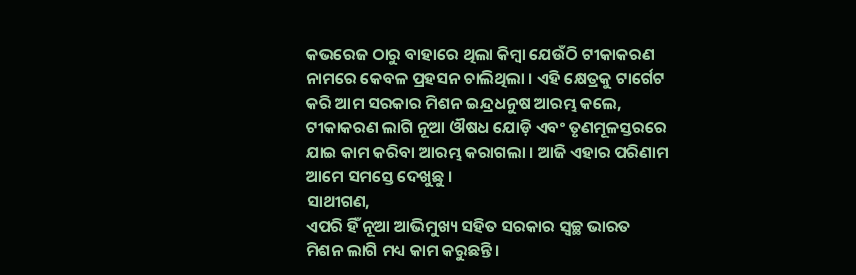କଭରେଜ ଠାରୁ ବାହାରେ ଥିଲା କିମ୍ବା ଯେଉଁଠି ଟୀକାକରଣ ନାମରେ କେବଳ ପ୍ରହସନ ଚାଲିଥିଲା । ଏହି କ୍ଷେତ୍ରକୁ ଟାର୍ଗେଟ କରି ଆମ ସରକାର ମିଶନ ଇନ୍ଦ୍ରଧନୁଷ ଆରମ୍ଭ କଲେ, ଟୀକାକରଣ ଲାଗି ନୂଆ ଔଷଧ ଯୋଡ଼ି ଏବଂ ତୃଣମୂଳସ୍ତରରେ ଯାଇ କାମ କରିବା ଆରମ୍ଭ କରାଗଲା । ଆଜି ଏହାର ପରିଣାମ ଆମେ ସମସ୍ତେ ଦେଖୁଛୁ ।
ସାଥୀଗଣ,
ଏପରି ହିଁ ନୂଆ ଆଭିମୁଖ୍ୟ ସହିତ ସରକାର ସ୍ୱଚ୍ଛ ଭାରତ ମିଶନ ଲାଗି ମଧ୍ୟ କାମ କରୁଛନ୍ତି ।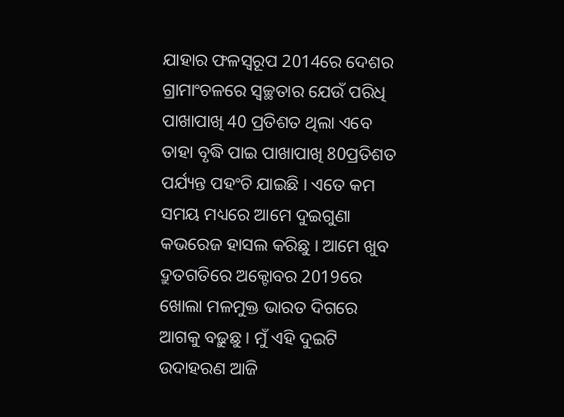ଯାହାର ଫଳସ୍ୱରୂପ 2014ରେ ଦେଶର ଗ୍ରାମାଂଚଳରେ ସ୍ୱଚ୍ଛତାର ଯେଉଁ ପରିଧି ପାଖାପାଖି 40 ପ୍ରତିଶତ ଥିଲା ଏବେ ତାହା ବୃଦ୍ଧି ପାଇ ପାଖାପାଖି 80ପ୍ରତିଶତ ପର୍ଯ୍ୟନ୍ତ ପହଂଚି ଯାଇଛି । ଏତେ କମ ସମୟ ମଧ୍ୟରେ ଆମେ ଦୁଇଗୁଣା କଭରେଜ ହାସଲ କରିଛୁ । ଆମେ ଖୁବ ଦ୍ରୁତଗତିରେ ଅକ୍ଟୋବର 2019ରେ ଖୋଲା ମଳମୁକ୍ତ ଭାରତ ଦିଗରେ ଆଗକୁ ବଢ଼ୁଛୁ । ମୁଁ ଏହି ଦୁଇଟି ଉଦାହରଣ ଆଜି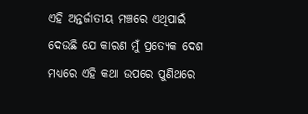ଏହି ଅନ୍ତର୍ଜାତୀୟ ମଞ୍ଚରେ ଏଥିପାଇଁ ଦେଉଛି ଯେ କାରଣ ମୁଁ ପ୍ରତ୍ୟେକ ଦେଶ ମଧ୍ୟରେ ଏହି କଥା ଉପରେ ପୁଣିଥରେ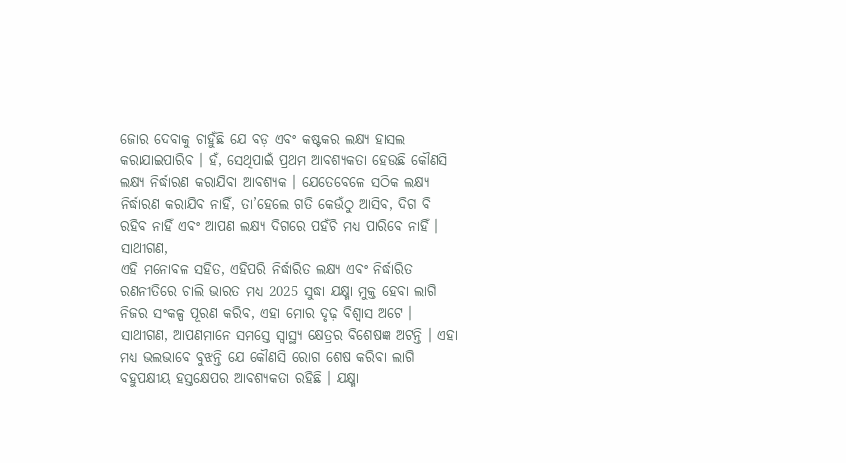ଜୋର ଦେବାକୁ ଚାହୁଁଛି ଯେ ବଡ଼ ଏବଂ କଷ୍ଟକର ଲକ୍ଷ୍ୟ ହାସଲ କରାଯାଇପାରିବ । ହଁ, ସେଥିପାଇଁ ପ୍ରଥମ ଆବଶ୍ୟକତା ହେଉଛି କୌଣସି ଲକ୍ଷ୍ୟ ନିର୍ଦ୍ଧାରଣ କରାଯିବା ଆବଶ୍ୟକ । ଯେତେବେଳେ ସଠିକ ଲକ୍ଷ୍ୟ ନିର୍ଦ୍ଧାରଣ କରାଯିବ ନାହିଁ, ତା’ହେଲେ ଗତି କେଉଁଠୁ ଆସିବ, ଦିଗ ବି ରହିବ ନାହିଁ ଏବଂ ଆପଣ ଲକ୍ଷ୍ୟ ଦିଗରେ ପହଁଚି ମଧ୍ୟ ପାରିବେ ନାହିଁ ।
ସାଥୀଗଣ,
ଏହି ମନୋବଳ ସହିତ, ଏହିପରି ନିର୍ଦ୍ଧାରିତ ଲକ୍ଷ୍ୟ ଏବଂ ନିର୍ଦ୍ଧାରିତ ରଣନୀତିରେ ଚାଲି ଭାରତ ମଧ୍ୟ 2025 ସୁଦ୍ଧା ଯକ୍ଷ୍ମା ମୁକ୍ତ ହେବା ଲାଗି ନିଜର ସଂକଳ୍ପ ପୂରଣ କରିବ, ଏହା ମୋର ଦୃଢ଼ ବିଶ୍ୱାସ ଅଟେ ।
ସାଥୀଗଣ, ଆପଣମାନେ ସମସ୍ତେ ସ୍ୱାସ୍ଥ୍ୟ କ୍ଷେତ୍ରର ବିଶେଷଜ୍ଞ ଅଟନ୍ତି । ଏହା ମଧ୍ୟ ଭଲଭାବେ ବୁଝନ୍ତି ଯେ କୌଣସି ରୋଗ ଶେଷ କରିବା ଲାଗି ବହୁପକ୍ଷୀୟ ହସ୍ତକ୍ଷେପର ଆବଶ୍ୟକତା ରହିଛି । ଯକ୍ଷ୍ମା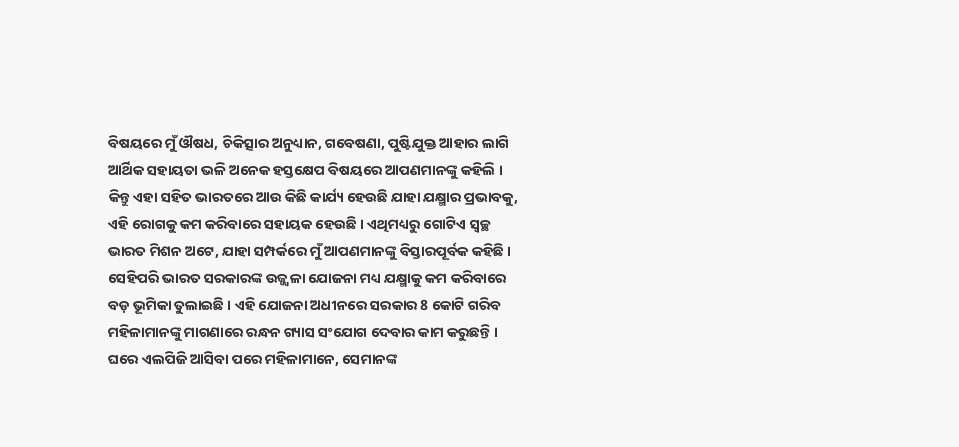ବିଷୟରେ ମୁଁ ଔଷଧ, ଚିକିତ୍ସାର ଅନୁଧ୍ୟାନ, ଗବେଷଣା, ପୁଷ୍ଟିଯୁକ୍ତ ଆହାର ଲାଗି ଆର୍ଥିକ ସହାୟତା ଭଳି ଅନେକ ହସ୍ତକ୍ଷେପ ବିଷୟରେ ଆପଣମାନଙ୍କୁ କହିଲି । କିନ୍ତୁ ଏହା ସହିତ ଭାରତରେ ଆଉ କିଛି କାର୍ଯ୍ୟ ହେଉଛି ଯାହା ଯକ୍ଷ୍ମାର ପ୍ରଭାବକୁ, ଏହି ରୋଗକୁ କମ କରିବାରେ ସହାୟକ ହେଉଛି । ଏଥିମଧ୍ୟରୁ ଗୋଟିଏ ସ୍ୱଚ୍ଛ ଭାରତ ମିଶନ ଅଟେ, ଯାହା ସମ୍ପର୍କରେ ମୁଁ ଆପଣମାନଙ୍କୁ ବିସ୍ତାରପୂର୍ବକ କହିଛି । ସେହିପରି ଭାରତ ସରକାରଙ୍କ ଉଜ୍ଜ୍ୱଳା ଯୋଜନା ମଧ୍ୟ ଯକ୍ଷ୍ମାକୁ କମ କରିବାରେ ବଡ଼ ଭୂମିକା ତୁଲାଇଛି । ଏହି ଯୋଜନା ଅଧୀନରେ ସରକାର 8 କୋଟି ଗରିବ ମହିଳାମାନଙ୍କୁ ମାଗଣାରେ ରନ୍ଧନ ଗ୍ୟାସ ସଂଯୋଗ ଦେବାର କାମ କରୁଛନ୍ତି । ଘରେ ଏଲପିଜି ଆସିବା ପରେ ମହିଳାମାନେ, ସେମାନଙ୍କ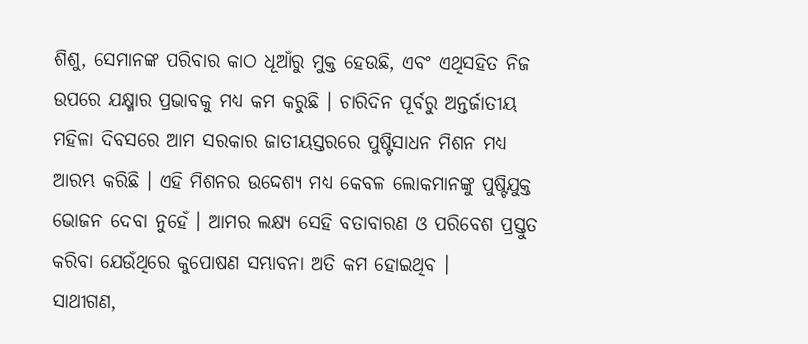ଶିଶୁ, ସେମାନଙ୍କ ପରିବାର କାଠ ଧୂଆଁରୁ ମୁକ୍ତ ହେଉଛି, ଏବଂ ଏଥିସହିତ ନିଜ ଉପରେ ଯକ୍ଷ୍ମାର ପ୍ରଭାବକୁ ମଧ୍ୟ କମ କରୁଛି । ଚାରିଦିନ ପୂର୍ବରୁ ଅନ୍ତର୍ଜାତୀୟ ମହିଳା ଦିବସରେ ଆମ ସରକାର ଜାତୀୟସ୍ତରରେ ପୁଷ୍ଟିସାଧନ ମିଶନ ମଧ୍ୟ ଆରମ୍ଭ କରିଛି । ଏହି ମିଶନର ଉଦ୍ଦେଶ୍ୟ ମଧ୍ୟ କେବଳ ଲୋକମାନଙ୍କୁ ପୁଷ୍ଟିଯୁକ୍ତ ଭୋଜନ ଦେବା ନୁହେଁ । ଆମର ଲକ୍ଷ୍ୟ ସେହି ବତାବାରଣ ଓ ପରିବେଶ ପ୍ରସ୍ତୁତ କରିବା ଯେଉଁଥିରେ କୁପୋଷଣ ସମ୍ଭାବନା ଅତି କମ ହୋଇଥିବ ।
ସାଥୀଗଣ,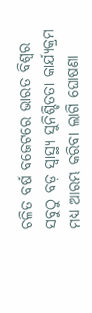ଚଳିତ ବର୍ଷ ବଜେଟରେ ଭାରତ ବିଶ୍ୱର ସବୁଠୁ ବଡ଼ ସ୍ୱାସ୍ଥ୍ୟ ସୁନିଶ୍ଚିତତା କାର୍ଯ୍ୟକ୍ରମ ମଧ୍ୟ ଆରମ୍ଭ କରିବା ଲାଗି ଘୋଷଣା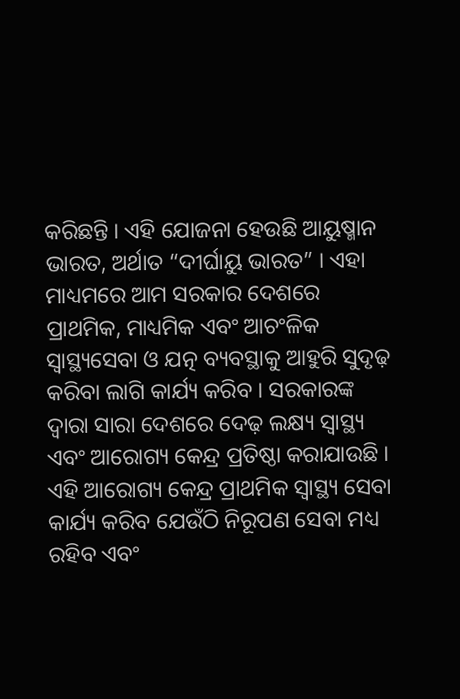କରିଛନ୍ତି । ଏହି ଯୋଜନା ହେଉଛି ଆୟୁଷ୍ମାନ ଭାରତ, ଅର୍ଥାତ “ଦୀର୍ଘାୟୁ ଭାରତ” । ଏହା ମାଧ୍ୟମରେ ଆମ ସରକାର ଦେଶରେ ପ୍ରାଥମିକ, ମାଧ୍ୟମିକ ଏବଂ ଆଚଂଳିକ ସ୍ୱାସ୍ଥ୍ୟସେବା ଓ ଯତ୍ନ ବ୍ୟବସ୍ଥାକୁ ଆହୁରି ସୁଦୃଢ଼ କରିବା ଲାଗି କାର୍ଯ୍ୟ କରିବ । ସରକାରଙ୍କ ଦ୍ୱାରା ସାରା ଦେଶରେ ଦେଢ଼ ଲକ୍ଷ୍ୟ ସ୍ୱାସ୍ଥ୍ୟ ଏବଂ ଆରୋଗ୍ୟ କେନ୍ଦ୍ର ପ୍ରତିଷ୍ଠା କରାଯାଉଛି । ଏହି ଆରୋଗ୍ୟ କେନ୍ଦ୍ର ପ୍ରାଥମିକ ସ୍ୱାସ୍ଥ୍ୟ ସେବା କାର୍ଯ୍ୟ କରିବ ଯେଉଁଠି ନିରୂପଣ ସେବା ମଧ୍ୟ ରହିବ ଏବଂ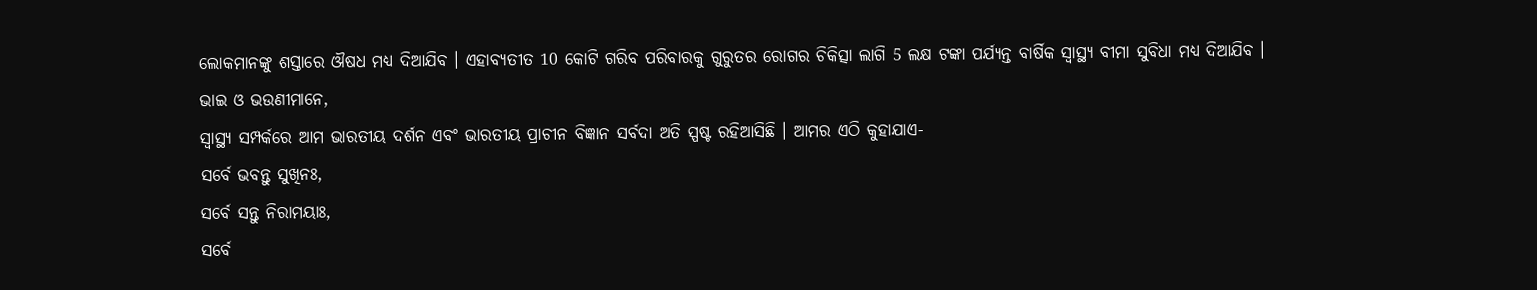ଲୋକମାନଙ୍କୁ ଶସ୍ତାରେ ଔଷଧ ମଧ୍ୟ ଦିଆଯିବ । ଏହାବ୍ୟତୀତ 10 କୋଟି ଗରିବ ପରିବାରକୁ ଗୁରୁତର ରୋଗର ଚିକିତ୍ସା ଲାଗି 5 ଲକ୍ଷ ଟଙ୍କା ପର୍ଯ୍ୟନ୍ତ ବାର୍ଷିକ ସ୍ୱାସ୍ଥ୍ୟ ବୀମା ସୁବିଧା ମଧ୍ୟ ଦିଆଯିବ ।
ଭାଇ ଓ ଭଉଣୀମାନେ,
ସ୍ୱାସ୍ଥ୍ୟ ସମ୍ପର୍କରେ ଆମ ଭାରତୀୟ ଦର୍ଶନ ଏବଂ ଭାରତୀୟ ପ୍ରାଚୀନ ବିଜ୍ଞାନ ସର୍ବଦା ଅତି ସ୍ପଷ୍ଟ ରହିଆସିଛି । ଆମର ଏଠି କୁହାଯାଏ-
ସର୍ବେ ଭବନ୍ତୁ ସୁଖିନଃ,
ସର୍ବେ ସନ୍ତୁ ନିରାମୟାଃ,
ସର୍ବେ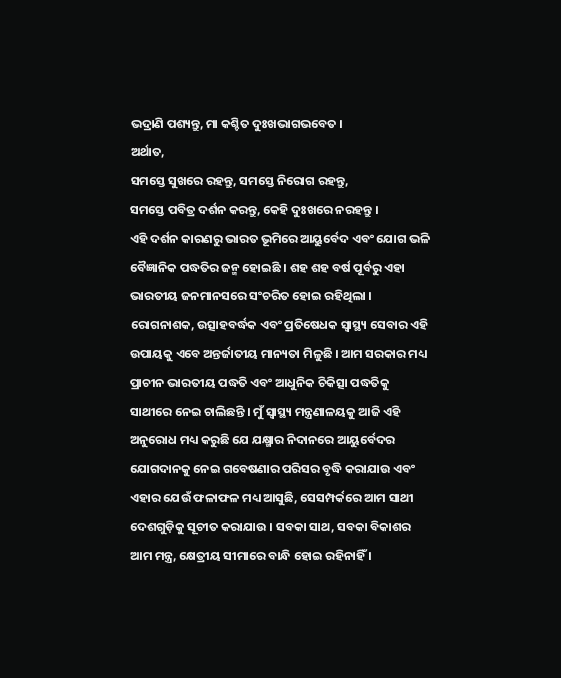ଭଦ୍ରାଣି ପଶ୍ୟନ୍ତୁ, ମା କଶ୍ଚିତ ଦୁଃଖଭାଗଭବେତ ।
ଅର୍ଥାତ,
ସମସ୍ତେ ସୁଖରେ ରହନ୍ତୁ, ସମସ୍ତେ ନିରୋଗ ରହନ୍ତୁ,
ସମସ୍ତେ ପବିତ୍ର ଦର୍ଶନ କରନ୍ତୁ, କେହି ଦୁଃଖରେ ନରହନ୍ତୁ ।
ଏହି ଦର୍ଶନ କାରଣରୁ ଭାରତ ଭୂମିରେ ଆୟୁର୍ବେଦ ଏବଂ ଯୋଗ ଭଳି ବୈଜ୍ଞାନିକ ପଦ୍ଧତିର ଜନ୍ମ ହୋଇଛି । ଶହ ଶହ ବର୍ଷ ପୂର୍ବରୁ ଏହା ଭାରତୀୟ ଜନମାନସରେ ସଂଚରିତ ହୋଇ ରହିଥିଲା । ରୋଗନାଶକ, ଉତ୍ସାହବର୍ଦ୍ଧକ ଏବଂ ପ୍ରତିଷେଧକ ସ୍ୱାସ୍ଥ୍ୟ ସେବାର ଏହି ଉପାୟକୁ ଏବେ ଅନ୍ତର୍ଜାତୀୟ ମାନ୍ୟତା ମିଳୁଛି । ଆମ ସରକାର ମଧ୍ୟ ପ୍ରାଚୀନ ଭାରତୀୟ ପଦ୍ଧତି ଏବଂ ଆଧୁନିକ ଚିକିତ୍ସା ପଦ୍ଧତିକୁ ସାଥୀରେ ନେଇ ଚାଲିଛନ୍ତି । ମୁଁ ସ୍ୱାସ୍ଥ୍ୟ ମନ୍ତ୍ରଣାଳୟକୁ ଆଜି ଏହି ଅନୁରୋଧ ମଧ୍ୟ କରୁଛି ଯେ ଯକ୍ଷ୍ମାର ନିଦାନରେ ଆୟୁର୍ବେଦର ଯୋଗଦାନକୁ ନେଇ ଗବେଷଣାର ପରିସର ବୃଦ୍ଧି କରାଯାଉ ଏବଂ ଏହାର ଯେଉଁ ଫଳାଫଳ ମଧ୍ୟ ଆସୁଛି, ସେସମ୍ପର୍କରେ ଆମ ସାଥୀ ଦେଶଗୁଡ଼ିକୁ ସୂଚୀତ କରାଯାଉ । ସବକା ସାଥ, ସବକା ବିକାଶର ଆମ ମନ୍ତ୍ର, କ୍ଷେତ୍ରୀୟ ସୀମାରେ ବାନ୍ଧି ହୋଇ ରହିନାହିଁ ।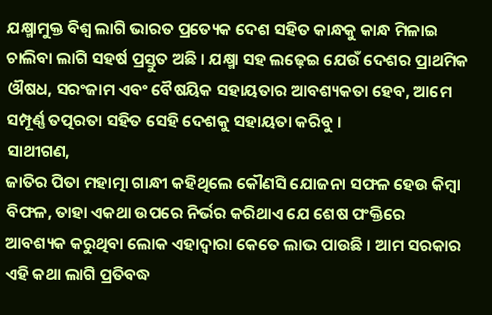ଯକ୍ଷ୍ମାମୁକ୍ତ ବିଶ୍ୱ ଲାଗି ଭାରତ ପ୍ରତ୍ୟେକ ଦେଶ ସହିତ କାନ୍ଧକୁ କାନ୍ଧ ମିଳାଇ ଚାଲିବା ଲାଗି ସହର୍ଷ ପ୍ରସ୍ତୁତ ଅଛି । ଯକ୍ଷ୍ମା ସହ ଲଢ଼େଇ ଯେଉଁ ଦେଶର ପ୍ରାଥମିକ ଔଷଧ, ସରଂଜାମ ଏବଂ ବୈଷୟିକ ସହାୟତାର ଆବଶ୍ୟକତା ହେବ, ଆମେ ସମ୍ପୂର୍ଣ୍ଣ ତତ୍ପରତା ସହିତ ସେହି ଦେଶକୁ ସହାୟତା କରିବୁ ।
ସାଥୀଗଣ,
ଜାତିର ପିତା ମହାତ୍ମା ଗାନ୍ଧୀ କହିଥିଲେ କୌଣସି ଯୋଜନା ସଫଳ ହେଉ କିମ୍ବା ବିଫଳ, ତାହା ଏକଥା ଉପରେ ନିର୍ଭର କରିଥାଏ ଯେ ଶେଷ ପଂକ୍ତିରେ ଆବଶ୍ୟକ କରୁଥିବା ଲୋକ ଏହାଦ୍ୱାରା କେତେ ଲାଭ ପାଉଛି । ଆମ ସରକାର ଏହି କଥା ଲାଗି ପ୍ରତିବଦ୍ଧ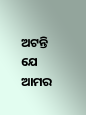ଅଟନ୍ତି ଯେ ଆମର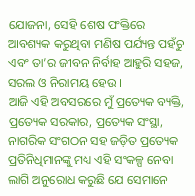ଯୋଜନା, ସେହି ଶେଷ ପଂକ୍ତିରେ ଆବଶ୍ୟକ କରୁଥିବା ମଣିଷ ପର୍ଯ୍ୟନ୍ତ ପହଁଚୁ ଏବଂ ତା’ର ଜୀବନ ନିର୍ବାହ ଆହୁରି ସହଜ, ସରଲ ଓ ନିରାମୟ ହେଉ ।
ଆଜି ଏହି ଅବସରରେ ମୁଁ ପ୍ରତ୍ୟେକ ବ୍ୟକ୍ତି, ପ୍ରତ୍ୟେକ ସରକାର, ପ୍ରତ୍ୟେକ ସଂସ୍ଥା, ନାଗରିକ ସଂଗଠନ ସହ ଜଡ଼ିତ ପ୍ରତ୍ୟେକ ପ୍ରତିନିଧିମାନଙ୍କୁ ମଧ୍ୟ ଏହି ସଂକଳ୍ପ ନେବା ଲାଗି ଅନୁରୋଧ କରୁଛି ଯେ ସେମାନେ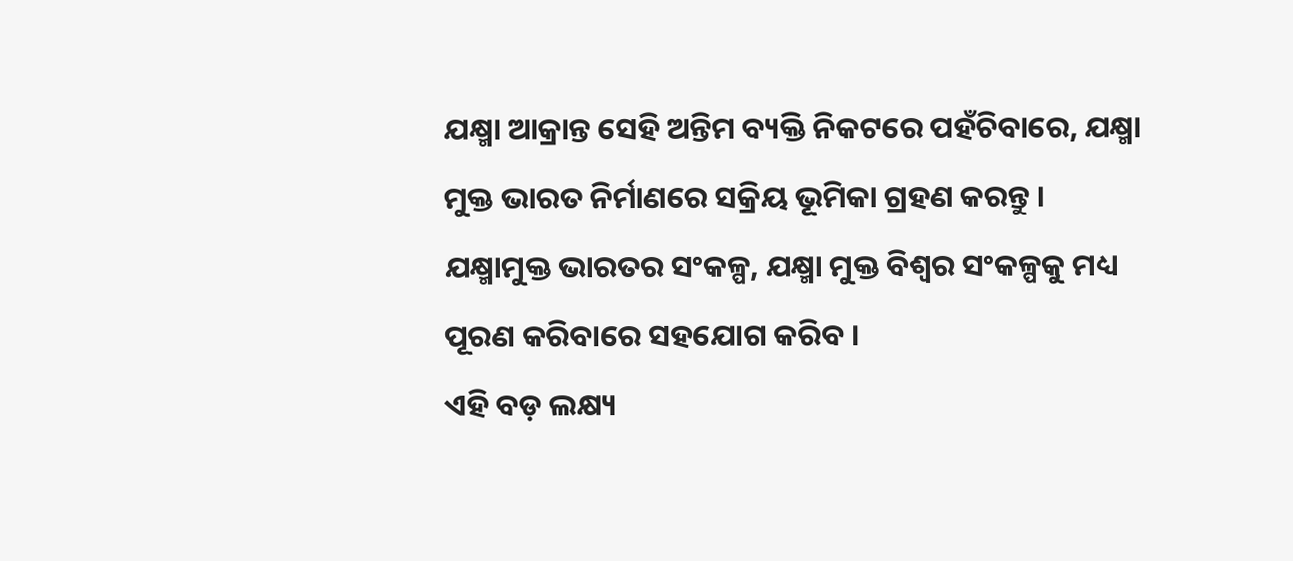ଯକ୍ଷ୍ମା ଆକ୍ରାନ୍ତ ସେହି ଅନ୍ତିମ ବ୍ୟକ୍ତି ନିକଟରେ ପହଁଚିବାରେ, ଯକ୍ଷ୍ମା ମୁକ୍ତ ଭାରତ ନିର୍ମାଣରେ ସକ୍ରିୟ ଭୂମିକା ଗ୍ରହଣ କରନ୍ତୁ ।
ଯକ୍ଷ୍ମାମୁକ୍ତ ଭାରତର ସଂକଳ୍ପ, ଯକ୍ଷ୍ମା ମୁକ୍ତ ବିଶ୍ୱର ସଂକଳ୍ପକୁ ମଧ୍ୟ ପୂରଣ କରିବାରେ ସହଯୋଗ କରିବ ।
ଏହି ବଡ଼ ଲକ୍ଷ୍ୟ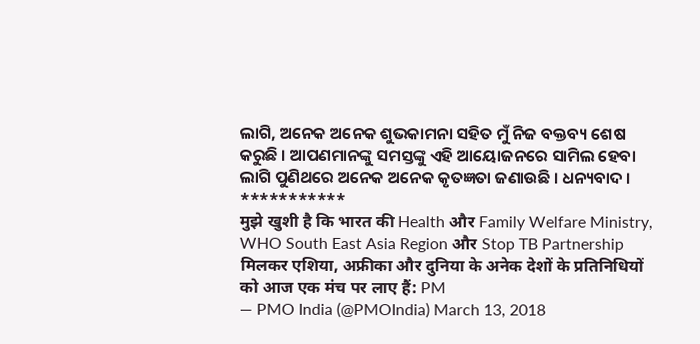ଲାଗି, ଅନେକ ଅନେକ ଶୁଭକାମନା ସହିତ ମୁଁ ନିଜ ବକ୍ତବ୍ୟ ଶେଷ କରୁଛି । ଆପଣମାନଙ୍କୁ ସମସ୍ତଙ୍କୁ ଏହି ଆୟୋଜନରେ ସାମିଲ ହେବା ଲାଗି ପୁଣିଥରେ ଅନେକ ଅନେକ କୃତଜ୍ଞତା ଜଣାଉଛି । ଧନ୍ୟବାଦ ।
***********
मुझे खुशी है कि भारत की Health और Family Welfare Ministry, WHO South East Asia Region और Stop TB Partnership मिलकर एशिया, अफ्रीका और दुनिया के अनेक देशों के प्रतिनिधियों को आज एक मंच पर लाए हैं: PM
— PMO India (@PMOIndia) March 13, 2018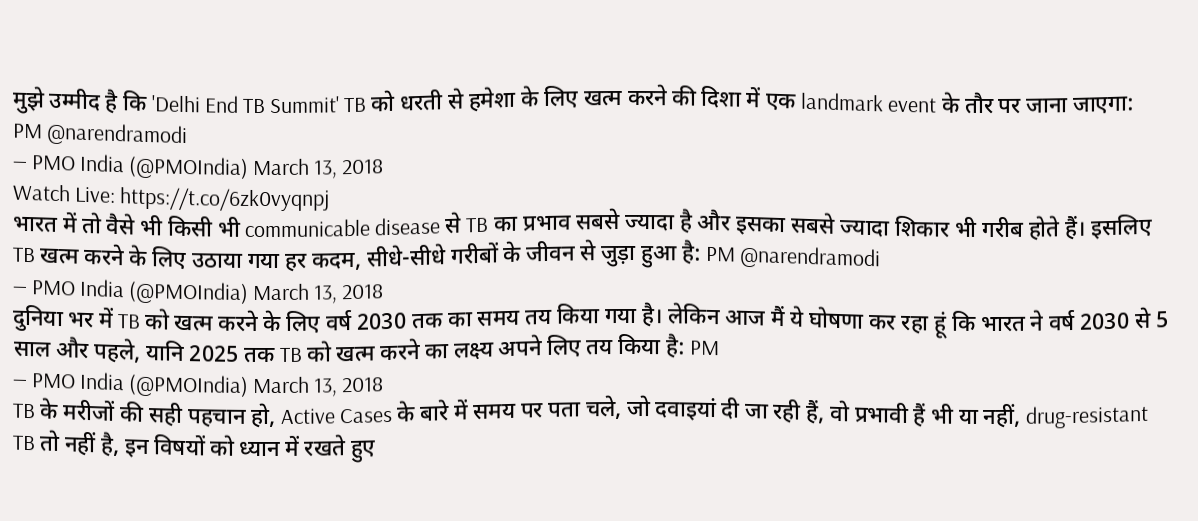मुझे उम्मीद है कि 'Delhi End TB Summit' TB को धरती से हमेशा के लिए खत्म करने की दिशा में एक landmark event के तौर पर जाना जाएगा: PM @narendramodi
— PMO India (@PMOIndia) March 13, 2018
Watch Live: https://t.co/6zk0vyqnpj
भारत में तो वैसे भी किसी भी communicable disease से TB का प्रभाव सबसे ज्यादा है और इसका सबसे ज्यादा शिकार भी गरीब होते हैं। इसलिए TB खत्म करने के लिए उठाया गया हर कदम, सीधे-सीधे गरीबों के जीवन से जुड़ा हुआ है: PM @narendramodi
— PMO India (@PMOIndia) March 13, 2018
दुनिया भर में TB को खत्म करने के लिए वर्ष 2030 तक का समय तय किया गया है। लेकिन आज मैं ये घोषणा कर रहा हूं कि भारत ने वर्ष 2030 से 5 साल और पहले, यानि 2025 तक TB को खत्म करने का लक्ष्य अपने लिए तय किया है: PM
— PMO India (@PMOIndia) March 13, 2018
TB के मरीजों की सही पहचान हो, Active Cases के बारे में समय पर पता चले, जो दवाइयां दी जा रही हैं, वो प्रभावी हैं भी या नहीं, drug-resistant TB तो नहीं है, इन विषयों को ध्यान में रखते हुए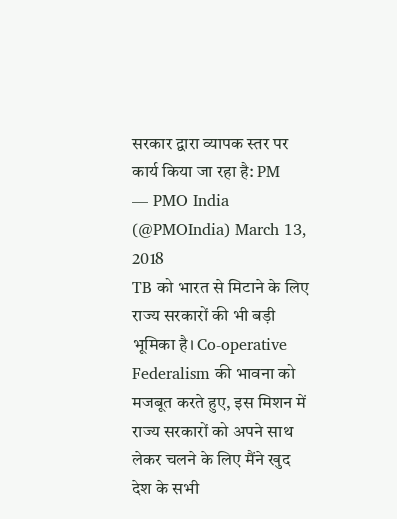सरकार द्वारा व्यापक स्तर पर कार्य किया जा रहा है: PM
— PMO India (@PMOIndia) March 13, 2018
TB को भारत से मिटाने के लिए राज्य सरकारों की भी बड़ी भूमिका है। Co-operative Federalism की भावना को मजबूत करते हुए, इस मिशन में राज्य सरकारों को अपने साथ लेकर चलने के लिए मैंने खुद देश के सभी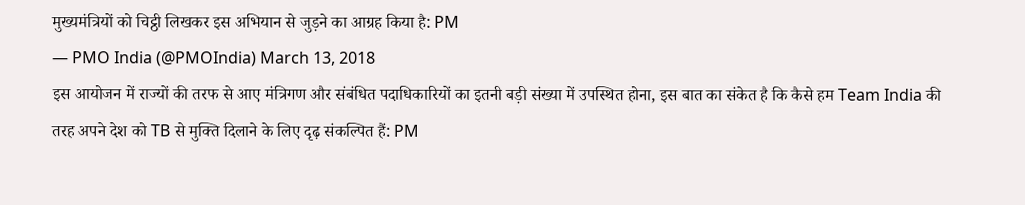मुख्यमंत्रियों को चिट्ठी लिखकर इस अभियान से जुड़ने का आग्रह किया है: PM
— PMO India (@PMOIndia) March 13, 2018
इस आयोजन में राज्यों की तरफ से आए मंत्रिगण और संबंधित पदाधिकारियों का इतनी बड़ी संख्या में उपस्थित होना, इस बात का संकेत है कि कैसे हम Team India की तरह अपने देश को TB से मुक्ति दिलाने के लिए दृढ़ संकल्पित हैं: PM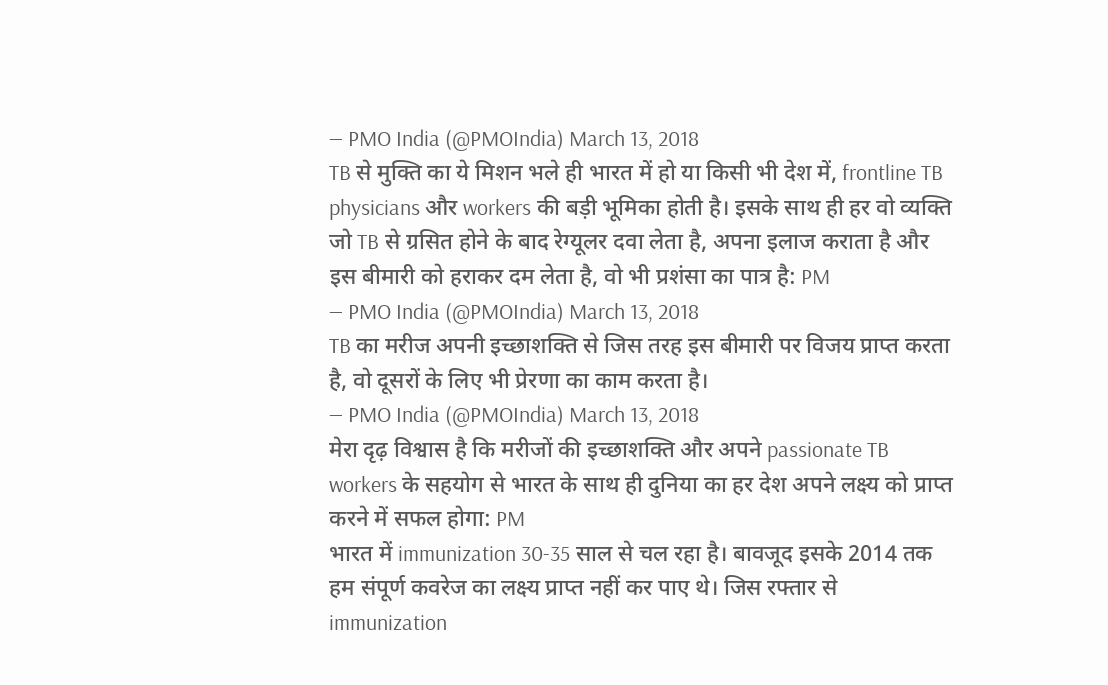— PMO India (@PMOIndia) March 13, 2018
TB से मुक्ति का ये मिशन भले ही भारत में हो या किसी भी देश में, frontline TB physicians और workers की बड़ी भूमिका होती है। इसके साथ ही हर वो व्यक्ति जो TB से ग्रसित होने के बाद रेग्यूलर दवा लेता है, अपना इलाज कराता है और इस बीमारी को हराकर दम लेता है, वो भी प्रशंसा का पात्र है: PM
— PMO India (@PMOIndia) March 13, 2018
TB का मरीज अपनी इच्छाशक्ति से जिस तरह इस बीमारी पर विजय प्राप्त करता है, वो दूसरों के लिए भी प्रेरणा का काम करता है।
— PMO India (@PMOIndia) March 13, 2018
मेरा दृढ़ विश्वास है कि मरीजों की इच्छाशक्ति और अपने passionate TB workers के सहयोग से भारत के साथ ही दुनिया का हर देश अपने लक्ष्य को प्राप्त करने में सफल होगा: PM
भारत में immunization 30-35 साल से चल रहा है। बावजूद इसके 2014 तक हम संपूर्ण कवरेज का लक्ष्य प्राप्त नहीं कर पाए थे। जिस रफ्तार से immunization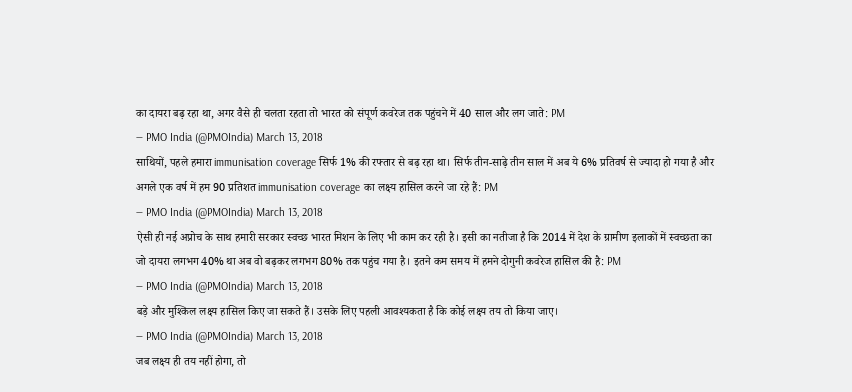का दायरा बढ़ रहा था, अगर वैसे ही चलता रहता तो भारत को संपूर्ण कवरेज तक पहुंचने में 40 साल और लग जाते: PM
— PMO India (@PMOIndia) March 13, 2018
साथियों, पहले हमारा immunisation coverage सिर्फ 1% की रफ्तार से बढ़ रहा था। सिर्फ तीन-साढ़े तीन साल में अब ये 6% प्रतिवर्ष से ज्यादा हो गया है और अगले एक वर्ष में हम 90 प्रतिशत immunisation coverage का लक्ष्य हासिल करने जा रहे हैं: PM
— PMO India (@PMOIndia) March 13, 2018
ऐसी ही नई अप्रोच के साथ हमारी सरकार स्वच्छ भारत मिशन के लिए भी काम कर रही है। इसी का नतीजा है कि 2014 में देश के ग्रामीण इलाकों में स्वच्छता का जो दायरा लगभग 40% था अब वो बढ़कर लगभग 80% तक पहुंच गया है। इतने कम समय में हमने दोगुनी कवरेज हासिल की है: PM
— PMO India (@PMOIndia) March 13, 2018
बड़े और मुश्किल लक्ष्य हासिल किए जा सकते हैं। उसके लिए पहली आवश्यकता है कि कोई लक्ष्य तय तो किया जाए।
— PMO India (@PMOIndia) March 13, 2018
जब लक्ष्य ही तय नहीं होगा, तो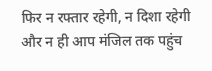फिर न रफ्तार रहेगी, न दिशा रहेगी और न ही आप मंजिल तक पहुंच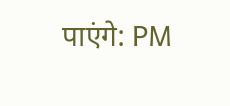पाएंगे: PM